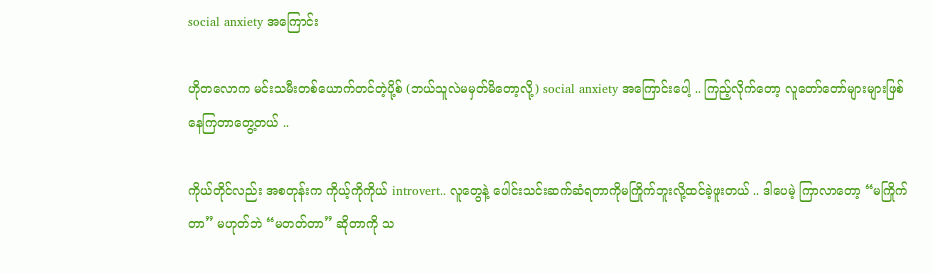social anxiety အကြောင်း

ဟိုတလောက မင်းသမီးတစ်ယောက်တင်တဲ့ပို့စ် (ဘယ်သူလဲမမှတ်မိတော့လို့) social anxiety အကြောင်းပေါ့ .. ကြည့်လိုက်တော့ လူတော်တော်များများဖြစ်နေကြတာတွေ့တယ် ..

ကိုယ်တိုင်လည်း အစတုန်းက ကိုယ့်ကိုကိုယ် introvert.. လူတွေနဲ့ ပေါင်းသင်းဆက်ဆံရတာကိုမကြိုက်ဘူးလို့ထင်ခဲ့ဖူးတယ် .. ဒါပေမဲ့ ကြာလာတော့ “မကြိုက်တာ” မဟုတ်ဘဲ “မတတ်တာ” ဆိုတာကို သ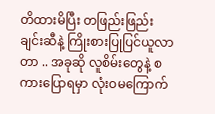တိထားမိပြီး တဖြည်းဖြည်းချင်းဆီနဲ့ ကြိုးစားပြုပြင်ယူလာတာ .. အခုဆို လူစိမ်းတွေနဲ့ စကားပြောရမှာ လုံးဝမကြောက်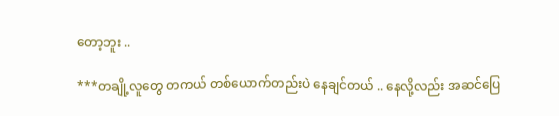တော့ဘူး ..

***တချို့လူတွေ တကယ် တစ်ယောက်တည်းပဲ နေချင်တယ် .. နေလို့လည်း အဆင်ပြေ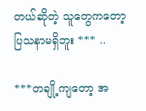တယ်ဆိုတဲ့ သူတွေကတော့ ပြသနာမရှိဘူး *** ..

***တချို့ကျတော့ အ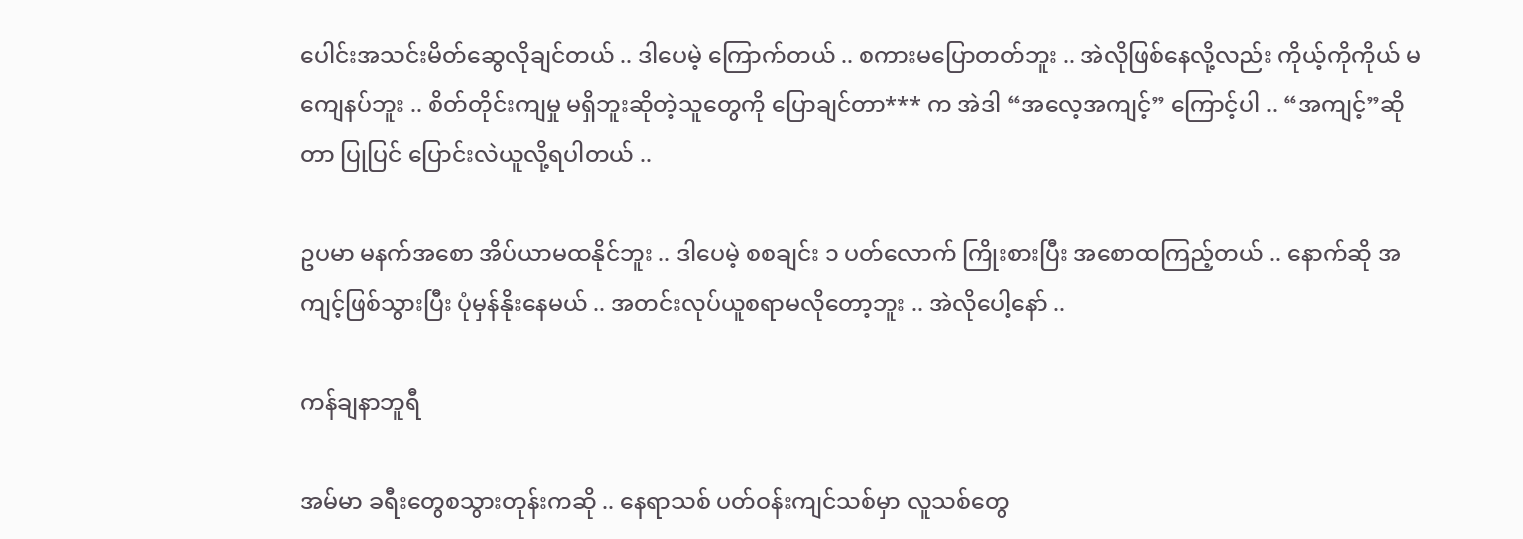ပေါင်းအသင်းမိတ်ဆွေလိုချင်တယ် .. ဒါပေမဲ့ ကြောက်တယ် .. စကားမပြောတတ်ဘူး .. အဲလိုဖြစ်နေလို့လည်း ကိုယ့်ကိုကိုယ် မကျေနပ်ဘူး .. စိတ်တိုင်းကျမှု မရှိဘူးဆိုတဲ့သူတွေကို ပြောချင်တာ*** က အဲဒါ “အလေ့အကျင့်” ကြောင့်ပါ .. “အကျင့်”ဆိုတာ ပြုပြင် ပြောင်းလဲယူလို့ရပါတယ် ..

ဥပမာ မနက်အစော အိပ်ယာမထနိုင်ဘူး .. ဒါပေမဲ့ စစချင်း ၁ ပတ်လောက် ကြိုးစားပြီး အစောထကြည့်တယ် .. နောက်ဆို အကျင့်ဖြစ်သွားပြီး ပုံမှန်နိုးနေမယ် .. အတင်းလုပ်ယူစရာမလိုတော့ဘူး .. အဲလိုပေါ့နော် ..

ကန်ချနာဘူရီ

အမ်မာ ခရီးတွေစသွားတုန်းကဆို .. နေရာသစ် ပတ်ဝန်းကျင်သစ်မှာ လူသစ်တွေ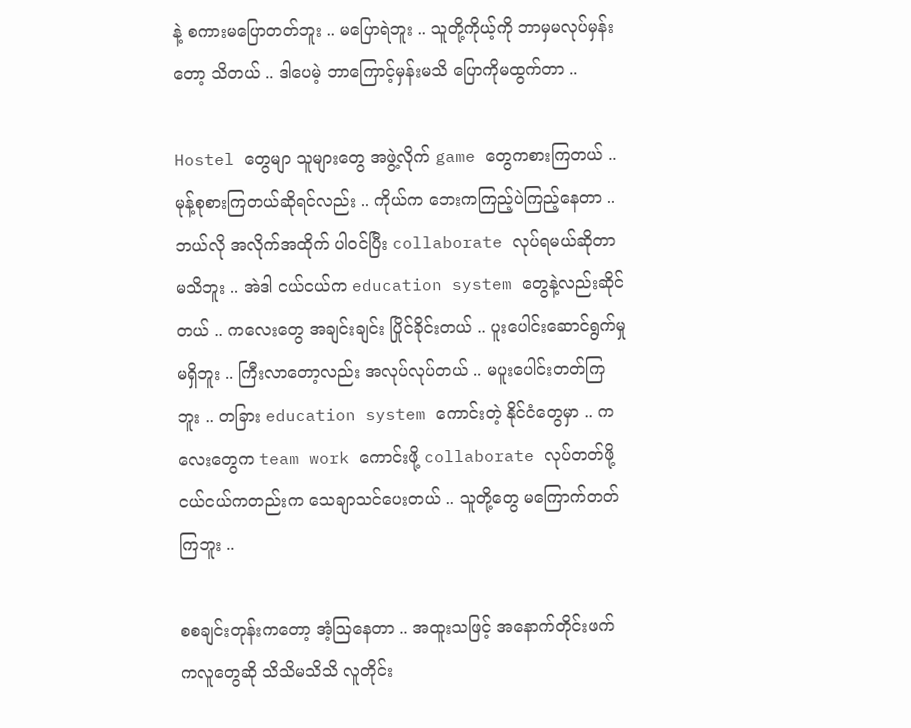နဲ့ စကားမပြောတတ်ဘူး .. မပြောရဲဘူး .. သူတို့ကိုယ့်ကို ဘာမှမလုပ်မှန်းတော့ သိတယ် .. ဒါပေမဲ့ ဘာကြောင့်မှန်းမသိ ပြောကိုမထွက်တာ ..

Hostel တွေမျာ သူများတွေ အဖွဲ့လိုက် game တွေကစားကြတယ် .. မုန့်စုစားကြတယ်ဆိုရင်လည်း .. ကိုယ်က ဘေးကကြည့်ပဲကြည့်နေတာ .. ဘယ်လို အလိုက်အထိုက် ပါဝင်ပြီး collaborate လုပ်ရမယ်ဆိုတာ မသိဘူး .. အဲဒါ ငယ်ငယ်က education system တွေနဲ့လည်းဆိုင်တယ် .. ကလေးတွေ အချင်းချင်း ပြိုင်ခိုင်းတယ် .. ပူးပေါင်းဆောင်ရွက်မှုမရှိဘူး .. ကြီးလာတော့လည်း အလုပ်လုပ်တယ် .. မပူးပေါင်းတတ်ကြဘူး .. တခြား education system ကောင်းတဲ့ နိုင်ငံတွေမှာ .. ကလေးတွေက team work ကောင်းဖို့ collaborate လုပ်တတ်ဖို့ ငယ်ငယ်ကတည်းက သေချာသင်ပေးတယ် .. သူတို့တွေ မကြောက်တတ်ကြဘူး ..

စစချင်းတုန်းကတော့ အံ့ဩနေတာ .. အထူးသဖြင့် အနောက်တိုင်းဖက်ကလူတွေဆို သိသိမသိသိ လူတိုင်း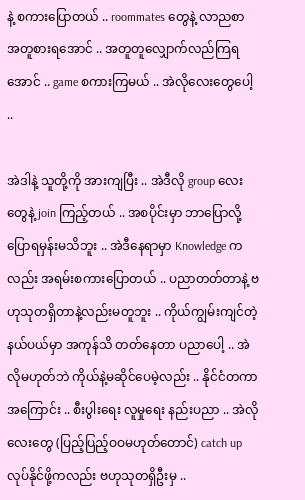နဲ့ စကားပြောတယ် .. roommates တွေနဲ့ လာညစာ အတူစားရအောင် .. အတူတူလျှောက်လည်ကြရအောင် .. game စကားကြမယ် .. အဲလိုလေးတွေပေါ့ ..

အဲဒါနဲ့ သူတို့ကို အားကျပြီး .. အဲဒီလို group လေးတွေနဲ့ join ကြည့်တယ် .. အစပိုင်းမှာ ဘာပြောလို့ပြောရမှန်းမသိဘူး .. အဲဒီနေရာမှာ Knowledge ကလည်း အရမ်းစကားပြောတယ် .. ပညာတတ်တာနဲ့ ဗဟုသုတရှိတာနဲ့လည်းမတူဘူး .. ကိုယ်ကျွမ်းကျင်တဲ့ နယ်ပယ်မှာ အကုန်သိ တတ်နေတာ ပညာပေါ့ .. အဲလိုမဟုတ်ဘဲ ကိုယ်နဲ့မဆိုင်ပေမဲ့လည်း .. နိုင်ငံတကာ အကြောင်း .. စီးပွါးရေး လူမှုရေး နည်းပညာ .. အဲလိုလေးတွေ (ပြည့်ပြည့်ဝဝမဟုတ်တောင်) catch up လုပ်နိုင်ဖို့ကလည်း ဗဟုသုတရှိဦးမှ ..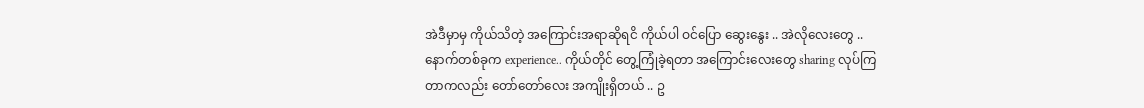အဲဒီမှာမှ ကိုယ်သိတဲ့ အကြောင်းအရာဆိုရငိ ကိုယ်ပါ ဝင်ပြော ဆွေးနွေး .. အဲလိုလေးတွေ .. နောက်တစ်ခုက experience.. ကိုယ်တိုင် တွေ့ကြုံခဲ့ရတာ အကြောင်းလေးတွေ sharing လုပ်ကြတာကလည်း တော်တော်လေး အကျိုးရှိတယ် .. ဥ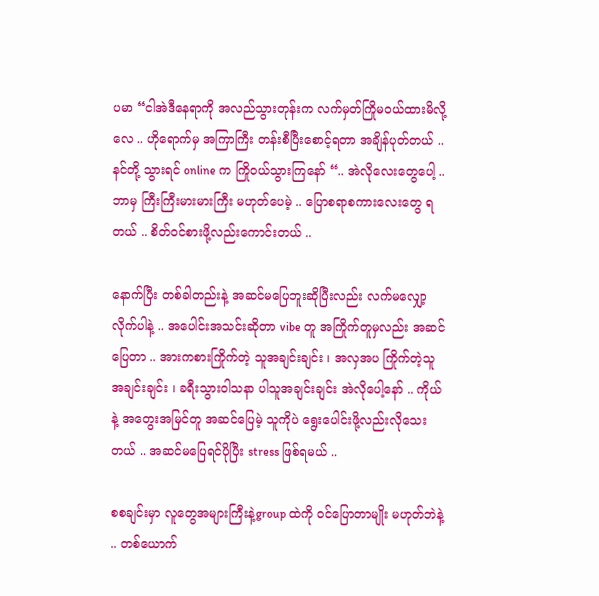ပမာ “ငါအဲဒီနေရာကို အလည်သွားတုန်းက လက်မှတ်ကြိုမဝယ်ထားမိလို့လေ .. ဟိုရောက်မှ အကြာကြီး တန်းစီပြီးစောင့်ရတာ အချိန်ပုတ်တယ် .. နင်တို့ သွားရင် online က ကြိုဝယ်သွားကြနော် “.. အဲလိုလေးတွေပေါ့ .. ဘာမှ ကြီးကြီးမားမားကြီး မဟုတ်ပေမဲ့ .. ပြောစရာစကားလေးတွေ ရတယ် .. စိတ်ဝင်စားဖို့လည်းကောင်းတယ် ..

နောက်ပြီး တစ်ခါတည်းနဲ့ အဆင်မပြေဘူးဆိုပြီးလည်း လက်မလျှော့လိုက်ပါနဲ့ .. အပေါင်းအသင်းဆိုတာ vibe တူ အကြိုက်တူမှလည်း အဆင်ပြေတာ .. အားကစားကြိုက်တဲ့ သူအချင်းချင်း ၊ အလှအပ ကြိုက်တဲ့သူအချင်းချင်း ၊ ခရီးသွားဝါသနာ ပါသူအချင်းချင်း အဲလိုပေါ့နော် .. ကိုယ်နဲ့ အတွေးအမြင်တူ အဆင်ပြေမဲ့ သူကိုပဲ ရွေးပေါင်းဖို့လည်းလိုသေးတယ် .. အဆင်မပြေရင်ပိုပြီး stress ဖြစ်ရမယ် ..

စစချင်းမှာ လူတွေအများကြီးနဲ့group ထဲကို ဝင်ပြောတာမျိုး မဟုတ်ဘဲနဲ့ .. တစ်ယောက်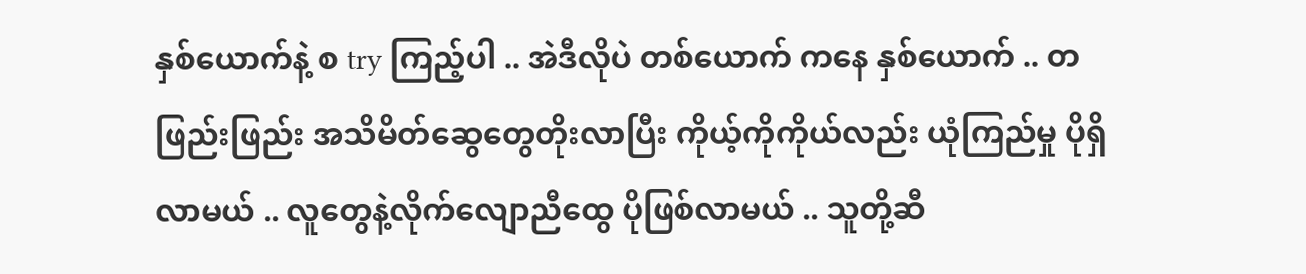နှစ်ယောက်နဲ့ စ try ကြည့်ပါ .. အဲဒီလိုပဲ တစ်ယောက် ကနေ နှစ်ယောက် .. တဖြည်းဖြည်း အသိမိတ်ဆွေတွေတိုးလာပြီး ကိုယ့်ကိုကိုယ်လည်း ယုံကြည်မှု ပိုရှိလာမယ် .. လူတွေနဲ့လိုက်လျောညီထွေ ပိုဖြစ်လာမယ် .. သူတို့ဆီ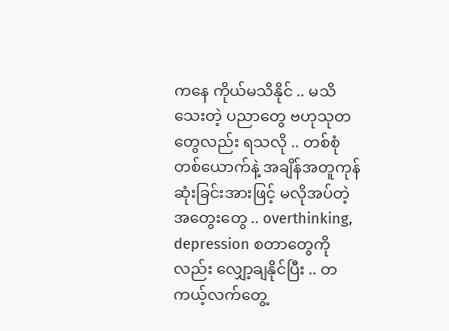ကနေ ကိုယ်မသိနိုင် .. မသိသေးတဲ့ ပညာတွေ ဗဟုသုတတွေလည်း ရသလို .. တစ်စုံတစ်ယောက်နဲ့ အချိန်အတူကုန်ဆုံးခြင်းအားဖြင့် မလိုအပ်တဲ့ အတွေးတွေ .. overthinking, depression စတာတွေကိုလည်း လျှော့ချနိုင်ပြီး .. တကယ့်လက်တွေ့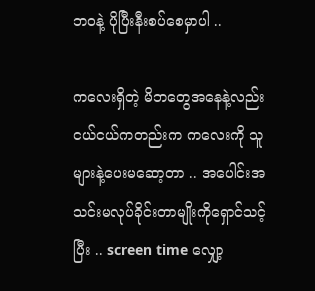ဘဝနဲ့ ပိုပြီးနီးစပ်စေမှာပါ ..

ကလေးရှိတဲ့ မိဘတွေအနေနဲ့လည်း ငယ်ငယ်ကတည်းက ကလေးကို သူများနဲ့ပေးမဆော့တာ .. အပေါင်းအသင်းမလုပ်ခိုင်းတာမျိုးကိုရှောင်သင့်ပြီး .. screen time လျှော့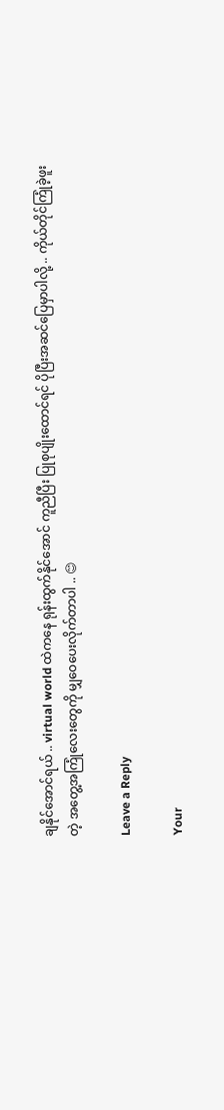ချနိုင်အောင်ရယ် .. virtual world ထဲကနေ ရုန်းထွက်နိုင်အောင် ကူညီပြီး ပြုစုပျိုးထောင်ရင် ပိုပြီးအဆင်ပြေမှာပါလို့ .. ကိုယ်တိုင်ကြုံခဲ့ဖူးတဲ့ အတွေ့အကြုံလေးတွေကို မျှဝေပေးလိုက်တာပါ .. 😊

Leave a Reply

Your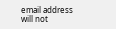email address will not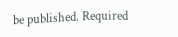be published. Required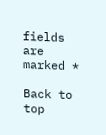fields are marked *

Back to top